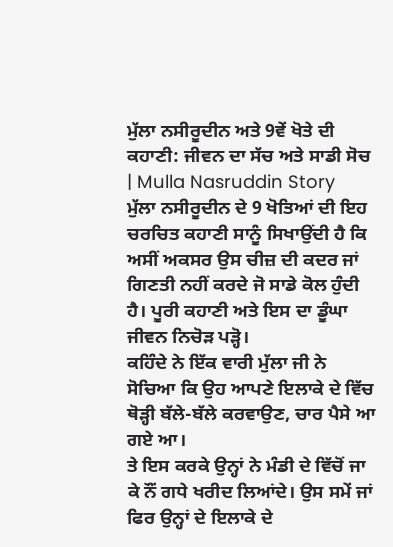ਮੁੱਲਾ ਨਸੀਰੂਦੀਨ ਅਤੇ 9ਵੇਂ ਖੋਤੇ ਦੀ ਕਹਾਣੀ: ਜੀਵਨ ਦਾ ਸੱਚ ਅਤੇ ਸਾਡੀ ਸੋਚ | Mulla Nasruddin Story
ਮੁੱਲਾ ਨਸੀਰੂਦੀਨ ਦੇ 9 ਖੋਤਿਆਂ ਦੀ ਇਹ ਚਰਚਿਤ ਕਹਾਣੀ ਸਾਨੂੰ ਸਿਖਾਉਂਦੀ ਹੈ ਕਿ ਅਸੀਂ ਅਕਸਰ ਉਸ ਚੀਜ਼ ਦੀ ਕਦਰ ਜਾਂ ਗਿਣਤੀ ਨਹੀਂ ਕਰਦੇ ਜੋ ਸਾਡੇ ਕੋਲ ਹੁੰਦੀ ਹੈ। ਪੂਰੀ ਕਹਾਣੀ ਅਤੇ ਇਸ ਦਾ ਡੂੰਘਾ ਜੀਵਨ ਨਿਚੋੜ ਪੜ੍ਹੋ।
ਕਹਿੰਦੇ ਨੇ ਇੱਕ ਵਾਰੀ ਮੁੱਲਾ ਜੀ ਨੇ ਸੋਚਿਆ ਕਿ ਉਹ ਆਪਣੇ ਇਲਾਕੇ ਦੇ ਵਿੱਚ ਥੋੜ੍ਹੀ ਬੱਲੇ-ਬੱਲੇ ਕਰਵਾਉਣ, ਚਾਰ ਪੈਸੇ ਆ ਗਏ ਆ।
ਤੇ ਇਸ ਕਰਕੇ ਉਨ੍ਹਾਂ ਨੇ ਮੰਡੀ ਦੇ ਵਿੱਚੋਂ ਜਾ ਕੇ ਨੌਂ ਗਧੇ ਖਰੀਦ ਲਿਆਂਦੇ। ਉਸ ਸਮੇਂ ਜਾਂ ਫਿਰ ਉਨ੍ਹਾਂ ਦੇ ਇਲਾਕੇ ਦੇ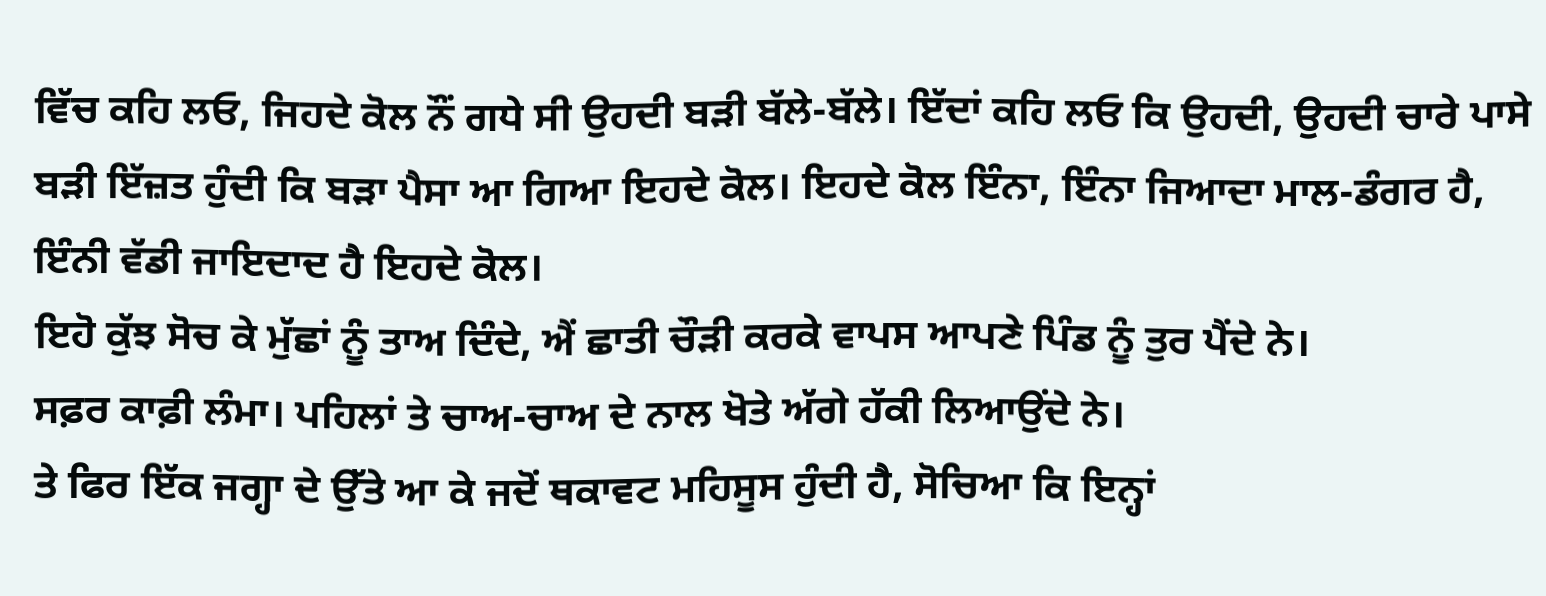ਵਿੱਚ ਕਹਿ ਲਓ, ਜਿਹਦੇ ਕੋਲ ਨੌਂ ਗਧੇ ਸੀ ਉਹਦੀ ਬੜੀ ਬੱਲੇ-ਬੱਲੇ। ਇੱਦਾਂ ਕਹਿ ਲਓ ਕਿ ਉਹਦੀ, ਉਹਦੀ ਚਾਰੇ ਪਾਸੇ ਬੜੀ ਇੱਜ਼ਤ ਹੁੰਦੀ ਕਿ ਬੜਾ ਪੈਸਾ ਆ ਗਿਆ ਇਹਦੇ ਕੋਲ। ਇਹਦੇ ਕੋਲ ਇੰਨਾ, ਇੰਨਾ ਜਿਆਦਾ ਮਾਲ-ਡੰਗਰ ਹੈ, ਇੰਨੀ ਵੱਡੀ ਜਾਇਦਾਦ ਹੈ ਇਹਦੇ ਕੋਲ।
ਇਹੋ ਕੁੱਝ ਸੋਚ ਕੇ ਮੁੱਛਾਂ ਨੂੰ ਤਾਅ ਦਿੰਦੇ, ਐਂ ਛਾਤੀ ਚੌੜੀ ਕਰਕੇ ਵਾਪਸ ਆਪਣੇ ਪਿੰਡ ਨੂੰ ਤੁਰ ਪੈਂਦੇ ਨੇ।
ਸਫ਼ਰ ਕਾਫ਼ੀ ਲੰਮਾ। ਪਹਿਲਾਂ ਤੇ ਚਾਅ-ਚਾਅ ਦੇ ਨਾਲ ਖੋਤੇ ਅੱਗੇ ਹੱਕੀ ਲਿਆਉਂਦੇ ਨੇ।
ਤੇ ਫਿਰ ਇੱਕ ਜਗ੍ਹਾ ਦੇ ਉੱਤੇ ਆ ਕੇ ਜਦੋਂ ਥਕਾਵਟ ਮਹਿਸੂਸ ਹੁੰਦੀ ਹੈ, ਸੋਚਿਆ ਕਿ ਇਨ੍ਹਾਂ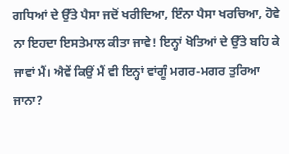ਗਧਿਆਂ ਦੇ ਉੱਤੇ ਪੈਸਾ ਜਦੋਂ ਖਰੀਦਿਆ, ਇੰਨਾ ਪੈਸਾ ਖਰਚਿਆ, ਹੋਵੇ ਨਾ ਇਹਦਾ ਇਸਤੇਮਾਲ ਕੀਤਾ ਜਾਵੇ! ਇਨ੍ਹਾਂ ਖੋਤਿਆਂ ਦੇ ਉੱਤੇ ਬਹਿ ਕੇ ਜਾਵਾਂ ਮੈਂ। ਐਵੇਂ ਕਿਉਂ ਮੈਂ ਵੀ ਇਨ੍ਹਾਂ ਵਾਂਗੂੰ ਮਗਰ-ਮਗਰ ਤੁਰਿਆ ਜਾਨਾ?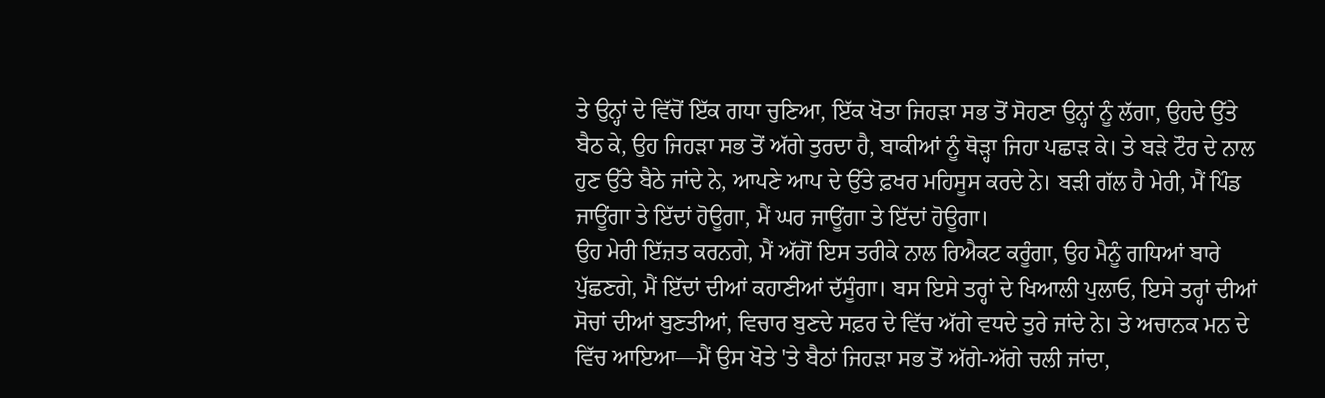ਤੇ ਉਨ੍ਹਾਂ ਦੇ ਵਿੱਚੋਂ ਇੱਕ ਗਧਾ ਚੁਣਿਆ, ਇੱਕ ਖੋਤਾ ਜਿਹੜਾ ਸਭ ਤੋਂ ਸੋਹਣਾ ਉਨ੍ਹਾਂ ਨੂੰ ਲੱਗਾ, ਉਹਦੇ ਉੱਤੇ ਬੈਠ ਕੇ, ਉਹ ਜਿਹੜਾ ਸਭ ਤੋਂ ਅੱਗੇ ਤੁਰਦਾ ਹੈ, ਬਾਕੀਆਂ ਨੂੰ ਥੋੜ੍ਹਾ ਜਿਹਾ ਪਛਾੜ ਕੇ। ਤੇ ਬੜੇ ਟੌਰ ਦੇ ਨਾਲ ਹੁਣ ਉੱਤੇ ਬੈਠੇ ਜਾਂਦੇ ਨੇ, ਆਪਣੇ ਆਪ ਦੇ ਉੱਤੇ ਫ਼ਖਰ ਮਹਿਸੂਸ ਕਰਦੇ ਨੇ। ਬੜੀ ਗੱਲ ਹੈ ਮੇਰੀ, ਮੈਂ ਪਿੰਡ ਜਾਊਂਗਾ ਤੇ ਇੱਦਾਂ ਹੋਊਗਾ, ਮੈਂ ਘਰ ਜਾਊਂਗਾ ਤੇ ਇੱਦਾਂ ਹੋਊਗਾ।
ਉਹ ਮੇਰੀ ਇੱਜ਼ਤ ਕਰਨਗੇ, ਮੈਂ ਅੱਗੋਂ ਇਸ ਤਰੀਕੇ ਨਾਲ ਰਿਐਕਟ ਕਰੂੰਗਾ, ਉਹ ਮੈਨੂੰ ਗਧਿਆਂ ਬਾਰੇ ਪੁੱਛਣਗੇ, ਮੈਂ ਇੱਦਾਂ ਦੀਆਂ ਕਹਾਣੀਆਂ ਦੱਸੂੰਗਾ। ਬਸ ਇਸੇ ਤਰ੍ਹਾਂ ਦੇ ਖਿਆਲੀ ਪੁਲਾਓ, ਇਸੇ ਤਰ੍ਹਾਂ ਦੀਆਂ ਸੋਚਾਂ ਦੀਆਂ ਬੁਣਤੀਆਂ, ਵਿਚਾਰ ਬੁਣਦੇ ਸਫ਼ਰ ਦੇ ਵਿੱਚ ਅੱਗੇ ਵਧਦੇ ਤੁਰੇ ਜਾਂਦੇ ਨੇ। ਤੇ ਅਚਾਨਕ ਮਨ ਦੇ ਵਿੱਚ ਆਇਆ—ਮੈਂ ਉਸ ਖੋਤੇ 'ਤੇ ਬੈਠਾਂ ਜਿਹੜਾ ਸਭ ਤੋਂ ਅੱਗੇ-ਅੱਗੇ ਚਲੀ ਜਾਂਦਾ,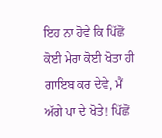ਇਹ ਨਾ ਹੋਵੇ ਕਿ ਪਿੱਛੋਂ ਕੋਈ ਮੇਰਾ ਕੋਈ ਖੋਤਾ ਹੀ ਗਾਇਬ ਕਰ ਦੇਵੇ, ਮੈਂ ਅੱਗੇ ਪਾ ਦੇ ਖੋਤੇ! ਪਿੱਛੋਂ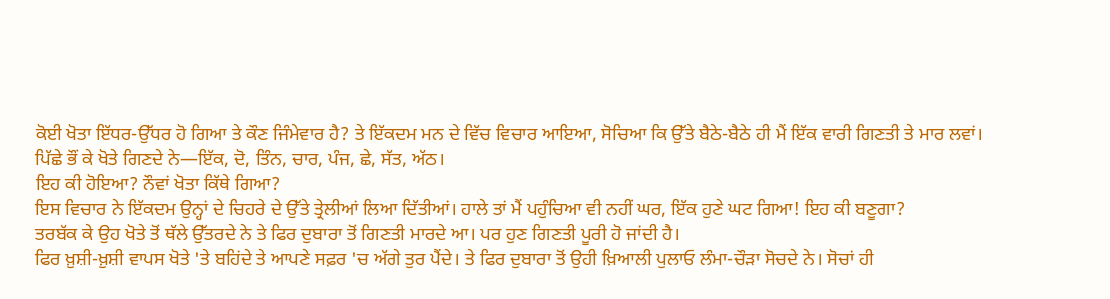ਕੋਈ ਖੋਤਾ ਇੱਧਰ-ਉੱਧਰ ਹੋ ਗਿਆ ਤੇ ਕੌਣ ਜਿੰਮੇਵਾਰ ਹੈ? ਤੇ ਇੱਕਦਮ ਮਨ ਦੇ ਵਿੱਚ ਵਿਚਾਰ ਆਇਆ, ਸੋਚਿਆ ਕਿ ਉੱਤੇ ਬੈਠੇ-ਬੈਠੇ ਹੀ ਮੈਂ ਇੱਕ ਵਾਰੀ ਗਿਣਤੀ ਤੇ ਮਾਰ ਲਵਾਂ।
ਪਿੱਛੇ ਭੌਂ ਕੇ ਖੋਤੇ ਗਿਣਦੇ ਨੇ—ਇੱਕ, ਦੋ, ਤਿੰਨ, ਚਾਰ, ਪੰਜ, ਛੇ, ਸੱਤ, ਅੱਠ।
ਇਹ ਕੀ ਹੋਇਆ? ਨੌਵਾਂ ਖੋਤਾ ਕਿੱਥੇ ਗਿਆ?
ਇਸ ਵਿਚਾਰ ਨੇ ਇੱਕਦਮ ਉਨ੍ਹਾਂ ਦੇ ਚਿਹਰੇ ਦੇ ਉੱਤੇ ਤ੍ਰੇਲੀਆਂ ਲਿਆ ਦਿੱਤੀਆਂ। ਹਾਲੇ ਤਾਂ ਮੈਂ ਪਹੁੰਚਿਆ ਵੀ ਨਹੀਂ ਘਰ, ਇੱਕ ਹੁਣੇ ਘਟ ਗਿਆ! ਇਹ ਕੀ ਬਣੂਗਾ?
ਤਰਬੱਕ ਕੇ ਉਹ ਖੋਤੇ ਤੋਂ ਥੱਲੇ ਉੱਤਰਦੇ ਨੇ ਤੇ ਫਿਰ ਦੁਬਾਰਾ ਤੋਂ ਗਿਣਤੀ ਮਾਰਦੇ ਆ। ਪਰ ਹੁਣ ਗਿਣਤੀ ਪੂਰੀ ਹੋ ਜਾਂਦੀ ਹੈ।
ਫਿਰ ਖ਼ੁਸ਼ੀ-ਖ਼ੁਸ਼ੀ ਵਾਪਸ ਖੋਤੇ 'ਤੇ ਬਹਿਂਦੇ ਤੇ ਆਪਣੇ ਸਫ਼ਰ 'ਚ ਅੱਗੇ ਤੁਰ ਪੈਂਦੇ। ਤੇ ਫਿਰ ਦੁਬਾਰਾ ਤੋਂ ਉਹੀ ਖ਼ਿਆਲੀ ਪੁਲਾਓ ਲੰਮਾ-ਚੌੜਾ ਸੋਚਦੇ ਨੇ। ਸੋਚਾਂ ਹੀ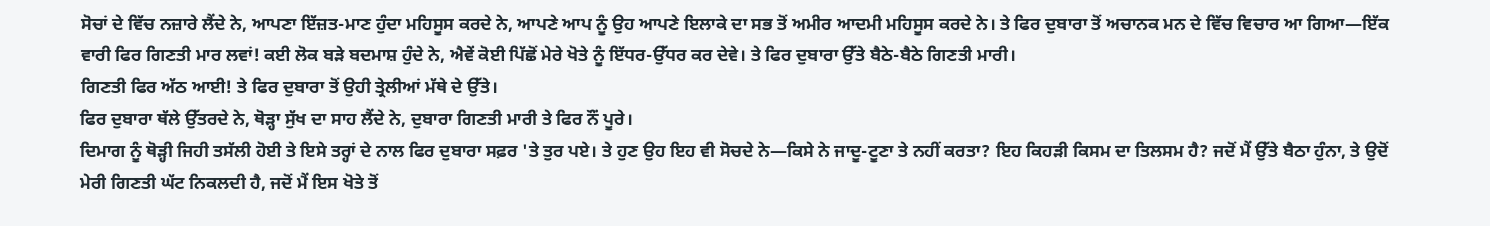ਸੋਚਾਂ ਦੇ ਵਿੱਚ ਨਜ਼ਾਰੇ ਲੈਂਦੇ ਨੇ, ਆਪਣਾ ਇੱਜ਼ਤ-ਮਾਣ ਹੁੰਦਾ ਮਹਿਸੂਸ ਕਰਦੇ ਨੇ, ਆਪਣੇ ਆਪ ਨੂੰ ਉਹ ਆਪਣੇ ਇਲਾਕੇ ਦਾ ਸਭ ਤੋਂ ਅਮੀਰ ਆਦਮੀ ਮਹਿਸੂਸ ਕਰਦੇ ਨੇ। ਤੇ ਫਿਰ ਦੁਬਾਰਾ ਤੋਂ ਅਚਾਨਕ ਮਨ ਦੇ ਵਿੱਚ ਵਿਚਾਰ ਆ ਗਿਆ—ਇੱਕ ਵਾਰੀ ਫਿਰ ਗਿਣਤੀ ਮਾਰ ਲਵਾਂ! ਕਈ ਲੋਕ ਬੜੇ ਬਦਮਾਸ਼ ਹੁੰਦੇ ਨੇ, ਐਵੇਂ ਕੋਈ ਪਿੱਛੋਂ ਮੇਰੇ ਖੋਤੇ ਨੂੰ ਇੱਧਰ-ਉੱਧਰ ਕਰ ਦੇਵੇ। ਤੇ ਫਿਰ ਦੁਬਾਰਾ ਉੱਤੇ ਬੈਠੇ-ਬੈਠੇ ਗਿਣਤੀ ਮਾਰੀ।
ਗਿਣਤੀ ਫਿਰ ਅੱਠ ਆਈ! ਤੇ ਫਿਰ ਦੁਬਾਰਾ ਤੋਂ ਉਹੀ ਤ੍ਰੇਲੀਆਂ ਮੱਥੇ ਦੇ ਉੱਤੇ।
ਫਿਰ ਦੁਬਾਰਾ ਥੱਲੇ ਉੱਤਰਦੇ ਨੇ, ਥੋੜ੍ਹਾ ਸੁੱਖ ਦਾ ਸਾਹ ਲੈਂਦੇ ਨੇ, ਦੁਬਾਰਾ ਗਿਣਤੀ ਮਾਰੀ ਤੇ ਫਿਰ ਨੌਂ ਪੂਰੇ।
ਦਿਮਾਗ ਨੂੰ ਥੋੜ੍ਹੀ ਜਿਹੀ ਤਸੱਲੀ ਹੋਈ ਤੇ ਇਸੇ ਤਰ੍ਹਾਂ ਦੇ ਨਾਲ ਫਿਰ ਦੁਬਾਰਾ ਸਫ਼ਰ 'ਤੇ ਤੁਰ ਪਏ। ਤੇ ਹੁਣ ਉਹ ਇਹ ਵੀ ਸੋਚਦੇ ਨੇ—ਕਿਸੇ ਨੇ ਜਾਦੂ-ਟੂਣਾ ਤੇ ਨਹੀਂ ਕਰਤਾ? ਇਹ ਕਿਹੜੀ ਕਿਸਮ ਦਾ ਤਿਲਸਮ ਹੈ? ਜਦੋਂ ਮੈਂ ਉੱਤੇ ਬੈਠਾ ਹੁੰਨਾ, ਤੇ ਉਦੋਂ ਮੇਰੀ ਗਿਣਤੀ ਘੱਟ ਨਿਕਲਦੀ ਹੈ, ਜਦੋਂ ਮੈਂ ਇਸ ਖੋਤੇ ਤੋਂ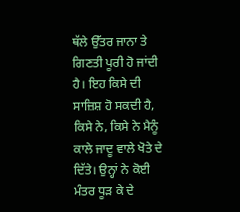ਥੱਲੇ ਉੱਤਰ ਜਾਨਾ ਤੇ ਗਿਣਤੀ ਪੂਰੀ ਹੋ ਜਾਂਦੀ ਹੈ। ਇਹ ਕਿਸੇ ਦੀ ਸਾਜ਼ਿਸ਼ ਹੋ ਸਕਦੀ ਹੈ, ਕਿਸੇ ਨੇ, ਕਿਸੇ ਨੇ ਮੈਨੂੰ ਕਾਲੇ ਜਾਦੂ ਵਾਲੇ ਖੋਤੇ ਦੇ ਦਿੱਤੇ। ਉਨ੍ਹਾਂ ਨੇ ਕੋਈ ਮੰਤਰ ਧੂੜ ਕੇ ਦੇ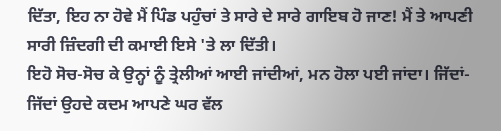ਦਿੱਤਾ, ਇਹ ਨਾ ਹੋਵੇ ਮੈਂ ਪਿੰਡ ਪਹੁੰਚਾਂ ਤੇ ਸਾਰੇ ਦੇ ਸਾਰੇ ਗਾਇਬ ਹੋ ਜਾਣ! ਮੈਂ ਤੇ ਆਪਣੀ ਸਾਰੀ ਜ਼ਿੰਦਗੀ ਦੀ ਕਮਾਈ ਇਸੇ 'ਤੇ ਲਾ ਦਿੱਤੀ।
ਇਹੋ ਸੋਚ-ਸੋਚ ਕੇ ਉਨ੍ਹਾਂ ਨੂੰ ਤ੍ਰੇਲੀਆਂ ਆਈ ਜਾਂਦੀਆਂ, ਮਨ ਹੋਲਾ ਪਈ ਜਾਂਦਾ। ਜਿੱਦਾਂ-ਜਿੱਦਾਂ ਉਹਦੇ ਕਦਮ ਆਪਣੇ ਘਰ ਵੱਲ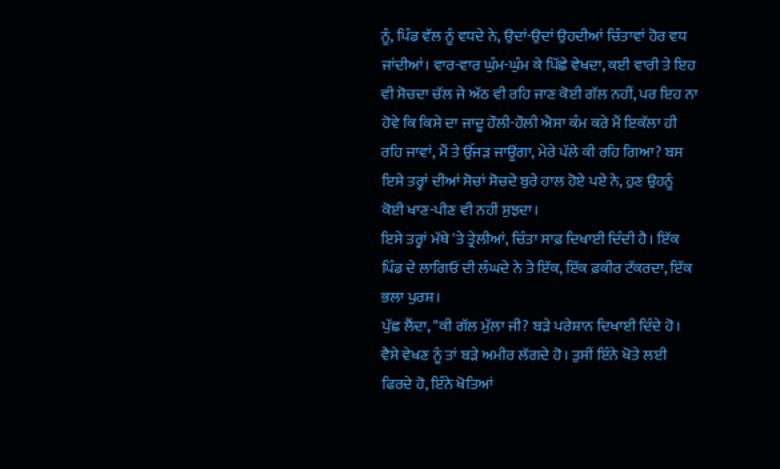ਨੂੰ, ਪਿੰਡ ਵੱਲ ਨੂੰ ਵਧਦੇ ਨੇ, ਉਦਾਂ-ਉਦਾਂ ਉਹਦੀਆਂ ਚਿੰਤਾਵਾਂ ਹੋਰ ਵਧ ਜਾਂਦੀਆਂ। ਵਾਰ-ਵਾਰ ਘੁੰਮ-ਘੁੰਮ ਕੇ ਪਿੱਛੇ ਵੇਖਦਾ, ਕਈ ਵਾਰੀ ਤੇ ਇਹ ਵੀ ਸੋਚਦਾ ਚੱਲ ਜੇ ਅੱਠ ਵੀ ਰਹਿ ਜਾਣ ਕੋਈ ਗੱਲ ਨਹੀਂ, ਪਰ ਇਹ ਨਾ ਹੋਵੇ ਕਿ ਕਿਸੇ ਦਾ ਜਾਦੂ ਹੌਲੀ-ਹੌਲੀ ਐਸਾ ਕੰਮ ਕਰੇ ਮੈਂ ਇਕੱਲਾ ਹੀ ਰਹਿ ਜਾਵਾਂ, ਮੈਂ ਤੇ ਉੱਜੜ ਜਾਊਂਗਾ, ਮੇਰੇ ਪੱਲੇ ਕੀ ਰਹਿ ਗਿਆ? ਬਸ ਇਸੇ ਤਰ੍ਹਾਂ ਦੀਆਂ ਸੋਚਾਂ ਸੋਚਦੇ ਬੁਰੇ ਹਾਲ ਹੋਏ ਪਏ ਨੇ, ਹੁਣ ਉਹਨੂੰ ਕੋਈ ਖਾਣ-ਪੀਣ ਵੀ ਨਹੀਂ ਸੁਝਦਾ।
ਇਸੇ ਤਰ੍ਹਾਂ ਮੱਥੇ 'ਤੇ ਤ੍ਰੇਲੀਆਂ, ਚਿੰਤਾ ਸਾਫ਼ ਦਿਖਾਈ ਦਿੰਦੀ ਹੈ। ਇੱਕ ਪਿੰਡ ਦੇ ਲਾਗਿਓਂ ਦੀ ਲੰਘਦੇ ਨੇ ਤੇ ਇੱਕ, ਇੱਕ ਫ਼ਕੀਰ ਟੱਕਰਦਾ, ਇੱਕ ਭਲਾ ਪੁਰਸ਼।
ਪੁੱਛ ਲੈਂਦਾ, "ਕੀ ਗੱਲ ਮੁੱਲਾ ਜੀ? ਬੜੇ ਪਰੇਸ਼ਾਨ ਦਿਖਾਈ ਦਿੰਦੇ ਹੋ। ਵੈਸੇ ਵੇਖਣ ਨੂੰ ਤਾਂ ਬੜੇ ਅਮੀਰ ਲੱਗਦੇ ਹੋ। ਤੁਸੀਂ ਇੰਨੇ ਖੋਤੇ ਲਈ ਫਿਰਦੇ ਹੋ, ਇੰਨੇ ਖੋਤਿਆਂ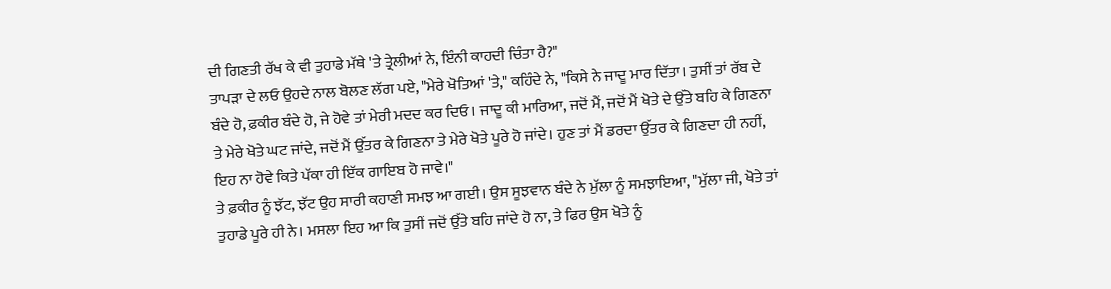ਦੀ ਗਿਣਤੀ ਰੱਖ ਕੇ ਵੀ ਤੁਹਾਡੇ ਮੱਥੇ 'ਤੇ ਤ੍ਰੇਲੀਆਂ ਨੇ, ਇੰਨੀ ਕਾਹਦੀ ਚਿੰਤਾ ਹੈ?"
ਤਾਪੜਾ ਦੇ ਲਓ ਉਹਦੇ ਨਾਲ ਬੋਲਣ ਲੱਗ ਪਏ, "ਮੇਰੇ ਖੋਤਿਆਂ 'ਤੇ," ਕਹਿੰਦੇ ਨੇ, "ਕਿਸੇ ਨੇ ਜਾਦੂ ਮਾਰ ਦਿੱਤਾ। ਤੁਸੀਂ ਤਾਂ ਰੱਬ ਦੇ ਬੰਦੇ ਹੋ, ਫ਼ਕੀਰ ਬੰਦੇ ਹੋ, ਜੇ ਹੋਵੇ ਤਾਂ ਮੇਰੀ ਮਦਦ ਕਰ ਦਿਓ। ਜਾਦੂ ਕੀ ਮਾਰਿਆ, ਜਦੋਂ ਮੈਂ, ਜਦੋਂ ਮੈਂ ਖੋਤੇ ਦੇ ਉੱਤੇ ਬਹਿ ਕੇ ਗਿਣਨਾ ਤੇ ਮੇਰੇ ਖੋਤੇ ਘਟ ਜਾਂਦੇ, ਜਦੋਂ ਮੈਂ ਉੱਤਰ ਕੇ ਗਿਣਨਾ ਤੇ ਮੇਰੇ ਖੋਤੇ ਪੂਰੇ ਹੋ ਜਾਂਦੇ। ਹੁਣ ਤਾਂ ਮੈਂ ਡਰਦਾ ਉੱਤਰ ਕੇ ਗਿਣਦਾ ਹੀ ਨਹੀਂ, ਇਹ ਨਾ ਹੋਵੇ ਕਿਤੇ ਪੱਕਾ ਹੀ ਇੱਕ ਗਾਇਬ ਹੋ ਜਾਵੇ।"
ਤੇ ਫ਼ਕੀਰ ਨੂੰ ਝੱਟ, ਝੱਟ ਉਹ ਸਾਰੀ ਕਹਾਣੀ ਸਮਝ ਆ ਗਈ। ਉਸ ਸੂਝਵਾਨ ਬੰਦੇ ਨੇ ਮੁੱਲਾ ਨੂੰ ਸਮਝਾਇਆ, "ਮੁੱਲਾ ਜੀ, ਖੋਤੇ ਤਾਂ ਤੁਹਾਡੇ ਪੂਰੇ ਹੀ ਨੇ। ਮਸਲਾ ਇਹ ਆ ਕਿ ਤੁਸੀਂ ਜਦੋਂ ਉੱਤੇ ਬਹਿ ਜਾਂਦੇ ਹੋ ਨਾ, ਤੇ ਫਿਰ ਉਸ ਖੋਤੇ ਨੂੰ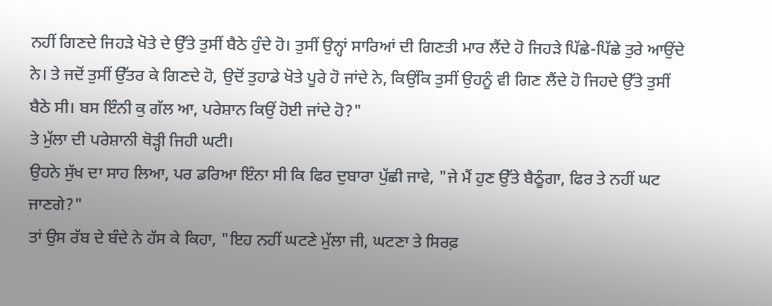ਨਹੀਂ ਗਿਣਦੇ ਜਿਹੜੇ ਖੋਤੇ ਦੇ ਉੱਤੇ ਤੁਸੀਂ ਬੈਠੇ ਹੁੰਦੇ ਹੋ। ਤੁਸੀਂ ਉਨ੍ਹਾਂ ਸਾਰਿਆਂ ਦੀ ਗਿਣਤੀ ਮਾਰ ਲੈਂਦੇ ਹੋ ਜਿਹੜੇ ਪਿੱਛੇ-ਪਿੱਛੇ ਤੁਰੇ ਆਉਂਦੇ ਨੇ। ਤੇ ਜਦੋਂ ਤੁਸੀਂ ਉੱਤਰ ਕੇ ਗਿਣਦੇ ਹੋ, ਉਦੋਂ ਤੁਹਾਡੇ ਖੋਤੇ ਪੂਰੇ ਹੋ ਜਾਂਦੇ ਨੇ, ਕਿਉਂਕਿ ਤੁਸੀਂ ਉਹਨੂੰ ਵੀ ਗਿਣ ਲੈਂਦੇ ਹੋ ਜਿਹਦੇ ਉੱਤੇ ਤੁਸੀਂ ਬੈਠੇ ਸੀ। ਬਸ ਇੰਨੀ ਕੁ ਗੱਲ ਆ, ਪਰੇਸ਼ਾਨ ਕਿਉਂ ਹੋਈ ਜਾਂਦੇ ਹੋ?"
ਤੇ ਮੁੱਲਾ ਦੀ ਪਰੇਸ਼ਾਨੀ ਥੋੜ੍ਹੀ ਜਿਹੀ ਘਟੀ।
ਉਹਨੇ ਸੁੱਖ ਦਾ ਸਾਹ ਲਿਆ, ਪਰ ਡਰਿਆ ਇੰਨਾ ਸੀ ਕਿ ਫਿਰ ਦੁਬਾਰਾ ਪੁੱਛੀ ਜਾਵੇ, "ਜੇ ਮੈਂ ਹੁਣ ਉੱਤੇ ਬੈਠੂੰਗਾ, ਫਿਰ ਤੇ ਨਹੀਂ ਘਟ ਜਾਣਗੇ?"
ਤਾਂ ਉਸ ਰੱਬ ਦੇ ਬੰਦੇ ਨੇ ਹੱਸ ਕੇ ਕਿਹਾ, "ਇਹ ਨਹੀਂ ਘਟਣੇ ਮੁੱਲਾ ਜੀ, ਘਟਣਾ ਤੇ ਸਿਰਫ਼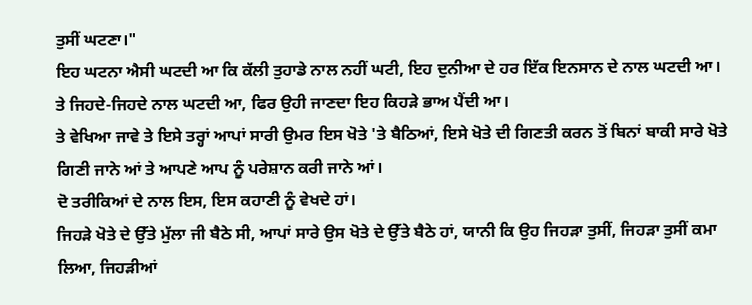ਤੁਸੀਂ ਘਟਣਾ।"
ਇਹ ਘਟਨਾ ਐਸੀ ਘਟਦੀ ਆ ਕਿ ਕੱਲੀ ਤੁਹਾਡੇ ਨਾਲ ਨਹੀਂ ਘਟੀ, ਇਹ ਦੁਨੀਆ ਦੇ ਹਰ ਇੱਕ ਇਨਸਾਨ ਦੇ ਨਾਲ ਘਟਦੀ ਆ।
ਤੇ ਜਿਹਦੇ-ਜਿਹਦੇ ਨਾਲ ਘਟਦੀ ਆ, ਫਿਰ ਉਹੀ ਜਾਣਦਾ ਇਹ ਕਿਹੜੇ ਭਾਅ ਪੈਂਦੀ ਆ।
ਤੇ ਵੇਖਿਆ ਜਾਵੇ ਤੇ ਇਸੇ ਤਰ੍ਹਾਂ ਆਪਾਂ ਸਾਰੀ ਉਮਰ ਇਸ ਖੋਤੇ 'ਤੇ ਬੈਠਿਆਂ, ਇਸੇ ਖੋਤੇ ਦੀ ਗਿਣਤੀ ਕਰਨ ਤੋਂ ਬਿਨਾਂ ਬਾਕੀ ਸਾਰੇ ਖੋਤੇ ਗਿਣੀ ਜਾਨੇ ਆਂ ਤੇ ਆਪਣੇ ਆਪ ਨੂੰ ਪਰੇਸ਼ਾਨ ਕਰੀ ਜਾਨੇ ਆਂ।
ਦੋ ਤਰੀਕਿਆਂ ਦੇ ਨਾਲ ਇਸ, ਇਸ ਕਹਾਣੀ ਨੂੰ ਵੇਖਦੇ ਹਾਂ।
ਜਿਹੜੇ ਖੋਤੇ ਦੇ ਉੱਤੇ ਮੁੱਲਾ ਜੀ ਬੈਠੇ ਸੀ, ਆਪਾਂ ਸਾਰੇ ਉਸ ਖੋਤੇ ਦੇ ਉੱਤੇ ਬੈਠੇ ਹਾਂ, ਯਾਨੀ ਕਿ ਉਹ ਜਿਹੜਾ ਤੁਸੀਂ, ਜਿਹੜਾ ਤੁਸੀਂ ਕਮਾ ਲਿਆ, ਜਿਹੜੀਆਂ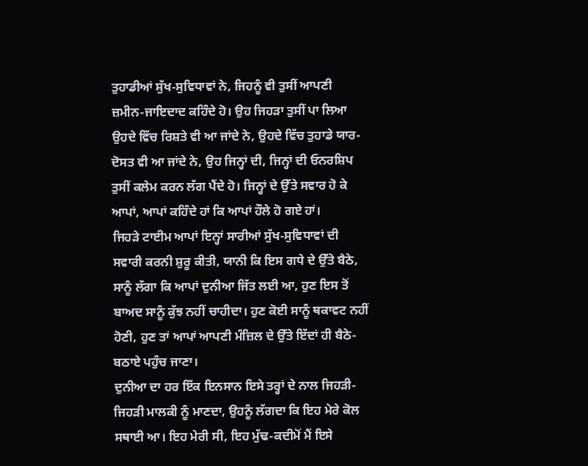ਤੁਹਾਡੀਆਂ ਸੁੱਖ-ਸੁਵਿਧਾਵਾਂ ਨੇ, ਜਿਹਨੂੰ ਵੀ ਤੁਸੀਂ ਆਪਣੀ ਜ਼ਮੀਨ-ਜਾਇਦਾਦ ਕਹਿੰਦੇ ਹੋ। ਉਹ ਜਿਹੜਾ ਤੁਸੀਂ ਪਾ ਲਿਆ ਉਹਦੇ ਵਿੱਚ ਰਿਸ਼ਤੇ ਵੀ ਆ ਜਾਂਦੇ ਨੇ, ਉਹਦੇ ਵਿੱਚ ਤੁਹਾਡੇ ਯਾਰ-ਦੋਸਤ ਵੀ ਆ ਜਾਂਦੇ ਨੇ, ਉਹ ਜਿਨ੍ਹਾਂ ਦੀ, ਜਿਨ੍ਹਾਂ ਦੀ ਓਨਰਸ਼ਿਪ ਤੁਸੀਂ ਕਲੇਮ ਕਰਨ ਲੱਗ ਪੈਂਦੇ ਹੋ। ਜਿਨ੍ਹਾਂ ਦੇ ਉੱਤੇ ਸਵਾਰ ਹੋ ਕੇ ਆਪਾਂ, ਆਪਾਂ ਕਹਿੰਦੇ ਹਾਂ ਕਿ ਆਪਾਂ ਹੌਲੇ ਹੋ ਗਏ ਹਾਂ।
ਜਿਹੜੇ ਟਾਈਮ ਆਪਾਂ ਇਨ੍ਹਾਂ ਸਾਰੀਆਂ ਸੁੱਖ-ਸੁਵਿਧਾਵਾਂ ਦੀ ਸਵਾਰੀ ਕਰਨੀ ਸ਼ੁਰੂ ਕੀਤੀ, ਯਾਨੀ ਕਿ ਇਸ ਗਧੇ ਦੇ ਉੱਤੇ ਬੈਠੇ, ਸਾਨੂੰ ਲੱਗਾ ਕਿ ਆਪਾਂ ਦੁਨੀਆ ਜਿੱਤ ਲਈ ਆ, ਹੁਣ ਇਸ ਤੋਂ ਬਾਅਦ ਸਾਨੂੰ ਕੁੱਝ ਨਹੀਂ ਚਾਹੀਦਾ। ਹੁਣ ਕੋਈ ਸਾਨੂੰ ਥਕਾਵਟ ਨਹੀਂ ਹੋਣੀ, ਹੁਣ ਤਾਂ ਆਪਾਂ ਆਪਣੀ ਮੰਜ਼ਿਲ ਦੇ ਉੱਤੇ ਇੱਦਾਂ ਹੀ ਬੈਠੇ-ਬਠਾਏ ਪਹੁੰਚ ਜਾਣਾ।
ਦੁਨੀਆ ਦਾ ਹਰ ਇੱਕ ਇਨਸਾਨ ਇਸੇ ਤਰ੍ਹਾਂ ਦੇ ਨਾਲ ਜਿਹੜੀ-ਜਿਹੜੀ ਮਾਲਕੀ ਨੂੰ ਮਾਣਦਾ, ਉਹਨੂੰ ਲੱਗਦਾ ਕਿ ਇਹ ਮੇਰੇ ਕੋਲ ਸਥਾਈ ਆ। ਇਹ ਮੇਰੀ ਸੀ, ਇਹ ਮੁੱਢ-ਕਦੀਮੋਂ ਮੈਂ ਇਸੇ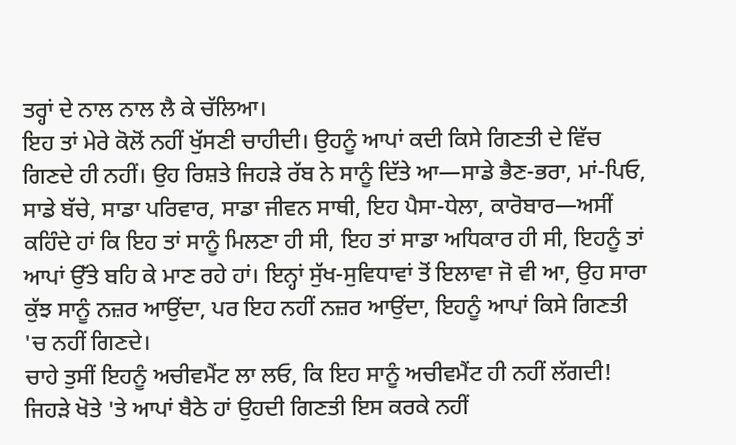ਤਰ੍ਹਾਂ ਦੇ ਨਾਲ ਨਾਲ ਲੈ ਕੇ ਚੱਲਿਆ।
ਇਹ ਤਾਂ ਮੇਰੇ ਕੋਲੋਂ ਨਹੀਂ ਖੁੱਸਣੀ ਚਾਹੀਦੀ। ਉਹਨੂੰ ਆਪਾਂ ਕਦੀ ਕਿਸੇ ਗਿਣਤੀ ਦੇ ਵਿੱਚ ਗਿਣਦੇ ਹੀ ਨਹੀਂ। ਉਹ ਰਿਸ਼ਤੇ ਜਿਹੜੇ ਰੱਬ ਨੇ ਸਾਨੂੰ ਦਿੱਤੇ ਆ—ਸਾਡੇ ਭੈਣ-ਭਰਾ, ਮਾਂ-ਪਿਓ, ਸਾਡੇ ਬੱਚੇ, ਸਾਡਾ ਪਰਿਵਾਰ, ਸਾਡਾ ਜੀਵਨ ਸਾਥੀ, ਇਹ ਪੈਸਾ-ਧੇਲਾ, ਕਾਰੋਬਾਰ—ਅਸੀਂ ਕਹਿੰਦੇ ਹਾਂ ਕਿ ਇਹ ਤਾਂ ਸਾਨੂੰ ਮਿਲਣਾ ਹੀ ਸੀ, ਇਹ ਤਾਂ ਸਾਡਾ ਅਧਿਕਾਰ ਹੀ ਸੀ, ਇਹਨੂੰ ਤਾਂ ਆਪਾਂ ਉੱਤੇ ਬਹਿ ਕੇ ਮਾਣ ਰਹੇ ਹਾਂ। ਇਨ੍ਹਾਂ ਸੁੱਖ-ਸੁਵਿਧਾਵਾਂ ਤੋਂ ਇਲਾਵਾ ਜੋ ਵੀ ਆ, ਉਹ ਸਾਰਾ ਕੁੱਝ ਸਾਨੂੰ ਨਜ਼ਰ ਆਉਂਦਾ, ਪਰ ਇਹ ਨਹੀਂ ਨਜ਼ਰ ਆਉਂਦਾ, ਇਹਨੂੰ ਆਪਾਂ ਕਿਸੇ ਗਿਣਤੀ 'ਚ ਨਹੀਂ ਗਿਣਦੇ।
ਚਾਹੇ ਤੁਸੀਂ ਇਹਨੂੰ ਅਚੀਵਮੈਂਟ ਲਾ ਲਓ, ਕਿ ਇਹ ਸਾਨੂੰ ਅਚੀਵਮੈਂਟ ਹੀ ਨਹੀਂ ਲੱਗਦੀ!
ਜਿਹੜੇ ਖੋਤੇ 'ਤੇ ਆਪਾਂ ਬੈਠੇ ਹਾਂ ਉਹਦੀ ਗਿਣਤੀ ਇਸ ਕਰਕੇ ਨਹੀਂ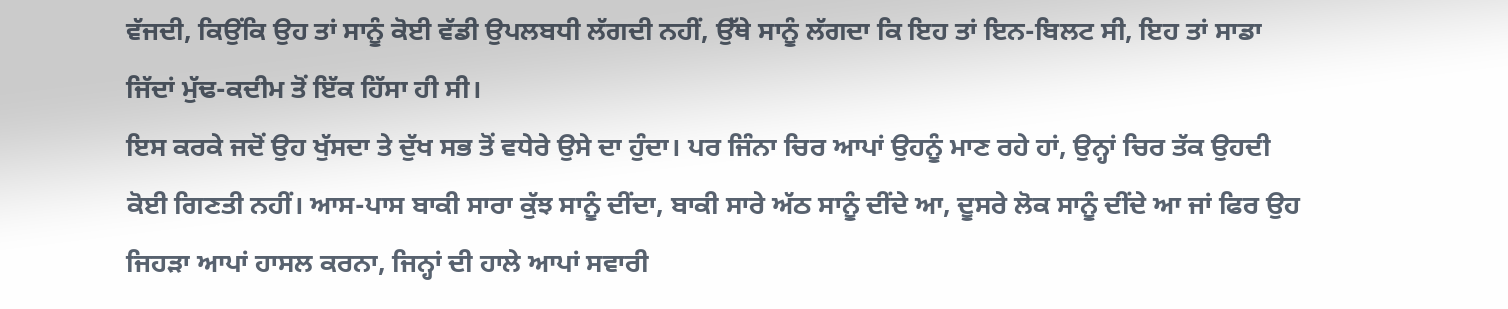ਵੱਜਦੀ, ਕਿਉਂਕਿ ਉਹ ਤਾਂ ਸਾਨੂੰ ਕੋਈ ਵੱਡੀ ਉਪਲਬਧੀ ਲੱਗਦੀ ਨਹੀਂ, ਉੱਥੇ ਸਾਨੂੰ ਲੱਗਦਾ ਕਿ ਇਹ ਤਾਂ ਇਨ-ਬਿਲਟ ਸੀ, ਇਹ ਤਾਂ ਸਾਡਾ ਜਿੱਦਾਂ ਮੁੱਢ-ਕਦੀਮ ਤੋਂ ਇੱਕ ਹਿੱਸਾ ਹੀ ਸੀ।
ਇਸ ਕਰਕੇ ਜਦੋਂ ਉਹ ਖੁੱਸਦਾ ਤੇ ਦੁੱਖ ਸਭ ਤੋਂ ਵਧੇਰੇ ਉਸੇ ਦਾ ਹੁੰਦਾ। ਪਰ ਜਿੰਨਾ ਚਿਰ ਆਪਾਂ ਉਹਨੂੰ ਮਾਣ ਰਹੇ ਹਾਂ, ਉਨ੍ਹਾਂ ਚਿਰ ਤੱਕ ਉਹਦੀ ਕੋਈ ਗਿਣਤੀ ਨਹੀਂ। ਆਸ-ਪਾਸ ਬਾਕੀ ਸਾਰਾ ਕੁੱਝ ਸਾਨੂੰ ਦੀਂਦਾ, ਬਾਕੀ ਸਾਰੇ ਅੱਠ ਸਾਨੂੰ ਦੀਂਦੇ ਆ, ਦੂਸਰੇ ਲੋਕ ਸਾਨੂੰ ਦੀਂਦੇ ਆ ਜਾਂ ਫਿਰ ਉਹ ਜਿਹੜਾ ਆਪਾਂ ਹਾਸਲ ਕਰਨਾ, ਜਿਨ੍ਹਾਂ ਦੀ ਹਾਲੇ ਆਪਾਂ ਸਵਾਰੀ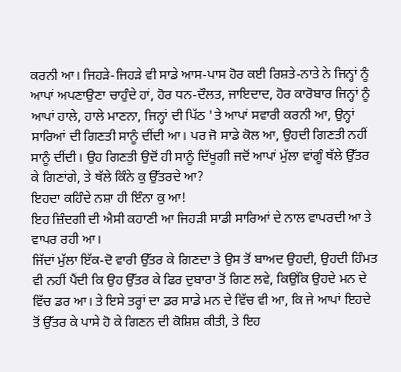ਕਰਨੀ ਆ। ਜਿਹੜੇ-ਜਿਹੜੇ ਵੀ ਸਾਡੇ ਆਸ-ਪਾਸ ਹੋਰ ਕਈ ਰਿਸ਼ਤੇ-ਨਾਤੇ ਨੇ ਜਿਨ੍ਹਾਂ ਨੂੰ ਆਪਾਂ ਅਪਣਾਉਣਾ ਚਾਹੁੰਦੇ ਹਾਂ, ਹੋਰ ਧਨ-ਦੌਲਤ, ਜਾਇਦਾਦ, ਹੋਰ ਕਾਰੋਬਾਰ ਜਿਨ੍ਹਾਂ ਨੂੰ ਆਪਾਂ ਹਾਲੇ, ਹਾਲੇ ਮਾਣਨਾ, ਜਿਨ੍ਹਾਂ ਦੀ ਪਿੱਠ 'ਤੇ ਆਪਾਂ ਸਵਾਰੀ ਕਰਨੀ ਆ, ਉਨ੍ਹਾਂ ਸਾਰਿਆਂ ਦੀ ਗਿਣਤੀ ਸਾਨੂੰ ਦੀਂਦੀ ਆ। ਪਰ ਜੋ ਸਾਡੇ ਕੋਲ ਆ, ਉਹਦੀ ਗਿਣਤੀ ਨਹੀਂ ਸਾਨੂੰ ਦੀਂਦੀ। ਉਹ ਗਿਣਤੀ ਉਦੋਂ ਹੀ ਸਾਨੂੰ ਦਿੱਖੂਗੀ ਜਦੋਂ ਆਪਾਂ ਮੁੱਲਾ ਵਾਂਗੂੰ ਥੱਲੇ ਉੱਤਰ ਕੇ ਗਿਣਾਂਗੇ, ਤੇ ਥੱਲੇ ਕਿੰਨੇ ਕੁ ਉੱਤਰਦੇ ਆ?
ਇਹਦਾ ਕਹਿੰਦੇ ਨਸ਼ਾ ਹੀ ਇੰਨਾ ਕੁ ਆ!
ਇਹ ਜ਼ਿੰਦਗੀ ਦੀ ਐਸੀ ਕਹਾਣੀ ਆ ਜਿਹੜੀ ਸਾਡੀ ਸਾਰਿਆਂ ਦੇ ਨਾਲ ਵਾਪਰਦੀ ਆ ਤੇ ਵਾਪਰ ਰਹੀ ਆ।
ਜਿੱਦਾਂ ਮੁੱਲਾ ਇੱਕ-ਦੋ ਵਾਰੀ ਉੱਤਰ ਕੇ ਗਿਣਦਾ ਤੇ ਉਸ ਤੋਂ ਬਾਅਦ ਉਹਦੀ, ਉਹਦੀ ਹਿੰਮਤ ਵੀ ਨਹੀਂ ਪੈਂਦੀ ਕਿ ਉਹ ਉੱਤਰ ਕੇ ਫਿਰ ਦੁਬਾਰਾ ਤੋਂ ਗਿਣ ਲਵੇ, ਕਿਉਂਕਿ ਉਹਦੇ ਮਨ ਦੇ ਵਿੱਚ ਡਰ ਆ। ਤੇ ਇਸੇ ਤਰ੍ਹਾਂ ਦਾ ਡਰ ਸਾਡੇ ਮਨ ਦੇ ਵਿੱਚ ਵੀ ਆ, ਕਿ ਜੇ ਆਪਾਂ ਇਹਦੇ ਤੋਂ ਉੱਤਰ ਕੇ ਪਾਸੇ ਹੋ ਕੇ ਗਿਣਨ ਦੀ ਕੋਸ਼ਿਸ਼ ਕੀਤੀ, ਤੇ ਇਹ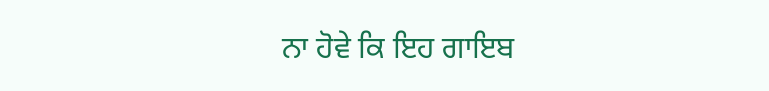ਨਾ ਹੋਵੇ ਕਿ ਇਹ ਗਾਇਬ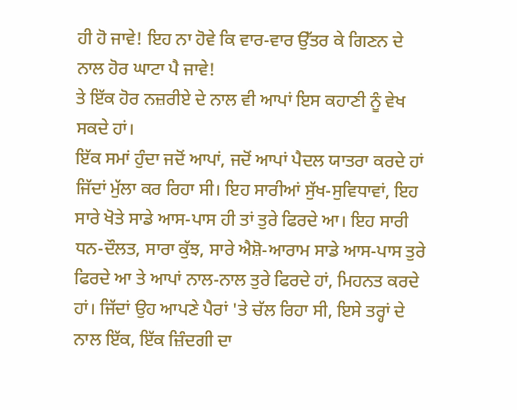ਹੀ ਹੋ ਜਾਵੇ! ਇਹ ਨਾ ਹੋਵੇ ਕਿ ਵਾਰ-ਵਾਰ ਉੱਤਰ ਕੇ ਗਿਣਨ ਦੇ ਨਾਲ ਹੋਰ ਘਾਟਾ ਪੈ ਜਾਵੇ!
ਤੇ ਇੱਕ ਹੋਰ ਨਜ਼ਰੀਏ ਦੇ ਨਾਲ ਵੀ ਆਪਾਂ ਇਸ ਕਹਾਣੀ ਨੂੰ ਵੇਖ ਸਕਦੇ ਹਾਂ।
ਇੱਕ ਸਮਾਂ ਹੁੰਦਾ ਜਦੋਂ ਆਪਾਂ, ਜਦੋਂ ਆਪਾਂ ਪੈਦਲ ਯਾਤਰਾ ਕਰਦੇ ਹਾਂ ਜਿੱਦਾਂ ਮੁੱਲਾ ਕਰ ਰਿਹਾ ਸੀ। ਇਹ ਸਾਰੀਆਂ ਸੁੱਖ-ਸੁਵਿਧਾਵਾਂ, ਇਹ ਸਾਰੇ ਖੋਤੇ ਸਾਡੇ ਆਸ-ਪਾਸ ਹੀ ਤਾਂ ਤੁਰੇ ਫਿਰਦੇ ਆ। ਇਹ ਸਾਰੀ ਧਨ-ਦੌਲਤ, ਸਾਰਾ ਕੁੱਝ, ਸਾਰੇ ਐਸ਼ੋ-ਆਰਾਮ ਸਾਡੇ ਆਸ-ਪਾਸ ਤੁਰੇ ਫਿਰਦੇ ਆ ਤੇ ਆਪਾਂ ਨਾਲ-ਨਾਲ ਤੁਰੇ ਫਿਰਦੇ ਹਾਂ, ਮਿਹਨਤ ਕਰਦੇ ਹਾਂ। ਜਿੱਦਾਂ ਉਹ ਆਪਣੇ ਪੈਰਾਂ 'ਤੇ ਚੱਲ ਰਿਹਾ ਸੀ, ਇਸੇ ਤਰ੍ਹਾਂ ਦੇ ਨਾਲ ਇੱਕ, ਇੱਕ ਜ਼ਿੰਦਗੀ ਦਾ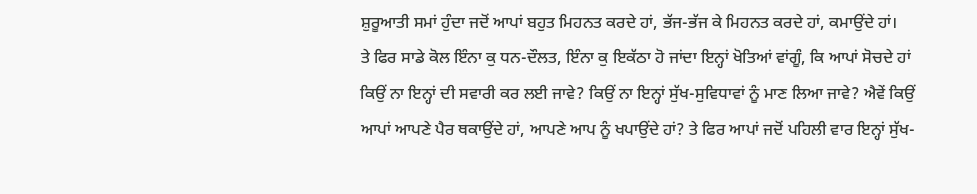ਸ਼ੁਰੂਆਤੀ ਸਮਾਂ ਹੁੰਦਾ ਜਦੋਂ ਆਪਾਂ ਬਹੁਤ ਮਿਹਨਤ ਕਰਦੇ ਹਾਂ, ਭੱਜ-ਭੱਜ ਕੇ ਮਿਹਨਤ ਕਰਦੇ ਹਾਂ, ਕਮਾਉਂਦੇ ਹਾਂ।
ਤੇ ਫਿਰ ਸਾਡੇ ਕੋਲ ਇੰਨਾ ਕੁ ਧਨ-ਦੌਲਤ, ਇੰਨਾ ਕੁ ਇਕੱਠਾ ਹੋ ਜਾਂਦਾ ਇਨ੍ਹਾਂ ਖੋਤਿਆਂ ਵਾਂਗੂੰ, ਕਿ ਆਪਾਂ ਸੋਚਦੇ ਹਾਂ ਕਿਉਂ ਨਾ ਇਨ੍ਹਾਂ ਦੀ ਸਵਾਰੀ ਕਰ ਲਈ ਜਾਵੇ? ਕਿਉਂ ਨਾ ਇਨ੍ਹਾਂ ਸੁੱਖ-ਸੁਵਿਧਾਵਾਂ ਨੂੰ ਮਾਣ ਲਿਆ ਜਾਵੇ? ਐਵੇਂ ਕਿਉਂ ਆਪਾਂ ਆਪਣੇ ਪੈਰ ਥਕਾਉਂਦੇ ਹਾਂ, ਆਪਣੇ ਆਪ ਨੂੰ ਖਪਾਉਂਦੇ ਹਾਂ? ਤੇ ਫਿਰ ਆਪਾਂ ਜਦੋਂ ਪਹਿਲੀ ਵਾਰ ਇਨ੍ਹਾਂ ਸੁੱਖ-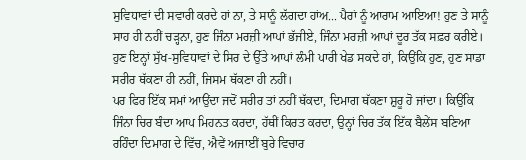ਸੁਵਿਧਾਵਾਂ ਦੀ ਸਵਾਰੀ ਕਰਦੇ ਹਾਂ ਨਾ, ਤੇ ਸਾਨੂੰ ਲੱਗਦਾ ਹਾਂਅ... ਪੈਰਾਂ ਨੂੰ ਆਰਾਮ ਆਇਆ! ਹੁਣ ਤੇ ਸਾਨੂੰ ਸਾਹ ਹੀ ਨਹੀਂ ਚੜ੍ਹਨਾ, ਹੁਣ ਜਿੰਨਾ ਮਰਜ਼ੀ ਆਪਾਂ ਭੱਜੀਏ, ਜਿੰਨਾ ਮਰਜ਼ੀ ਆਪਾਂ ਦੂਰ ਤੱਕ ਸਫ਼ਰ ਕਰੀਏ। ਹੁਣ ਇਨ੍ਹਾਂ ਸੁੱਖ-ਸੁਵਿਧਾਵਾਂ ਦੇ ਸਿਰ ਦੇ ਉੱਤੇ ਆਪਾਂ ਲੰਮੀ ਪਾਰੀ ਖੇਡ ਸਕਦੇ ਹਾਂ, ਕਿਉਂਕਿ ਹੁਣ, ਹੁਣ ਸਾਡਾ ਸਰੀਰ ਥੱਕਣਾ ਹੀ ਨਹੀਂ, ਜਿਸਮ ਥੱਕਣਾ ਹੀ ਨਹੀਂ।
ਪਰ ਫਿਰ ਇੱਕ ਸਮਾਂ ਆਉਂਦਾ ਜਦੋਂ ਸਰੀਰ ਤਾਂ ਨਹੀਂ ਥੱਕਦਾ, ਦਿਮਾਗ ਥੱਕਣਾ ਸ਼ੁਰੂ ਹੋ ਜਾਂਦਾ। ਕਿਉਂਕਿ ਜਿੰਨਾ ਚਿਰ ਬੰਦਾ ਆਪ ਮਿਹਨਤ ਕਰਦਾ, ਹੱਥੀਂ ਕਿਰਤ ਕਰਦਾ, ਉਨ੍ਹਾਂ ਚਿਰ ਤੱਕ ਇੱਕ ਬੈਲੇਂਸ ਬਣਿਆ ਰਹਿੰਦਾ ਦਿਮਾਗ ਦੇ ਵਿੱਚ, ਐਵੇਂ ਅਜਾਈਂ ਬੁਰੇ ਵਿਚਾਰ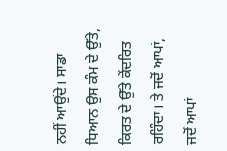ਨਹੀਂ ਆਉਂਦੇ। ਸਾਡਾ ਧਿਆਨ ਉਸ ਕੰਮ ਦੇ ਉੱਤੇ, ਕਿਰਤ ਦੇ ਉੱਤੇ ਕੇਂਦਰਿਤ ਰਹਿੰਦਾ। ਤੇ ਜਦੋਂ ਆਪਾਂ, ਜਦੋਂ ਆਪਾਂ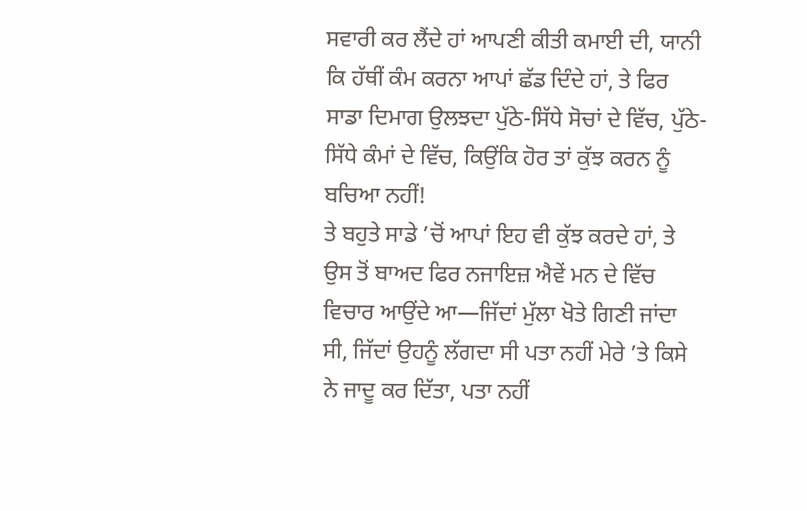ਸਵਾਰੀ ਕਰ ਲੈਂਦੇ ਹਾਂ ਆਪਣੀ ਕੀਤੀ ਕਮਾਈ ਦੀ, ਯਾਨੀ ਕਿ ਹੱਥੀਂ ਕੰਮ ਕਰਨਾ ਆਪਾਂ ਛੱਡ ਦਿੰਦੇ ਹਾਂ, ਤੇ ਫਿਰ ਸਾਡਾ ਦਿਮਾਗ ਉਲਝਦਾ ਪੁੱਠੇ-ਸਿੱਧੇ ਸੋਚਾਂ ਦੇ ਵਿੱਚ, ਪੁੱਠੇ-ਸਿੱਧੇ ਕੰਮਾਂ ਦੇ ਵਿੱਚ, ਕਿਉਂਕਿ ਹੋਰ ਤਾਂ ਕੁੱਝ ਕਰਨ ਨੂੰ ਬਚਿਆ ਨਹੀਂ!
ਤੇ ਬਹੁਤੇ ਸਾਡੇ ’ਚੋਂ ਆਪਾਂ ਇਹ ਵੀ ਕੁੱਝ ਕਰਦੇ ਹਾਂ, ਤੇ ਉਸ ਤੋਂ ਬਾਅਦ ਫਿਰ ਨਜਾਇਜ਼ ਐਵੇਂ ਮਨ ਦੇ ਵਿੱਚ ਵਿਚਾਰ ਆਉਂਦੇ ਆ—ਜਿੱਦਾਂ ਮੁੱਲਾ ਖੋਤੇ ਗਿਣੀ ਜਾਂਦਾ ਸੀ, ਜਿੱਦਾਂ ਉਹਨੂੰ ਲੱਗਦਾ ਸੀ ਪਤਾ ਨਹੀਂ ਮੇਰੇ ’ਤੇ ਕਿਸੇ ਨੇ ਜਾਦੂ ਕਰ ਦਿੱਤਾ, ਪਤਾ ਨਹੀਂ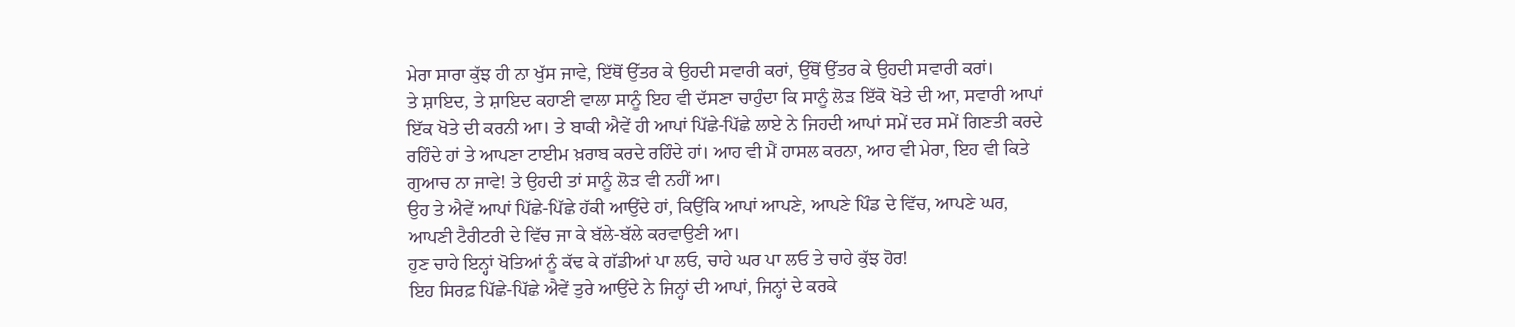ਮੇਰਾ ਸਾਰਾ ਕੁੱਝ ਹੀ ਨਾ ਖੁੱਸ ਜਾਵੇ, ਇੱਥੋਂ ਉੱਤਰ ਕੇ ਉਹਦੀ ਸਵਾਰੀ ਕਰਾਂ, ਉੱਥੋਂ ਉੱਤਰ ਕੇ ਉਹਦੀ ਸਵਾਰੀ ਕਰਾਂ।
ਤੇ ਸ਼ਾਇਦ, ਤੇ ਸ਼ਾਇਦ ਕਹਾਣੀ ਵਾਲਾ ਸਾਨੂੰ ਇਹ ਵੀ ਦੱਸਣਾ ਚਾਹੁੰਦਾ ਕਿ ਸਾਨੂੰ ਲੋੜ ਇੱਕੋ ਖੋਤੇ ਦੀ ਆ, ਸਵਾਰੀ ਆਪਾਂ ਇੱਕ ਖੋਤੇ ਦੀ ਕਰਨੀ ਆ। ਤੇ ਬਾਕੀ ਐਵੇਂ ਹੀ ਆਪਾਂ ਪਿੱਛੇ-ਪਿੱਛੇ ਲਾਏ ਨੇ ਜਿਹਦੀ ਆਪਾਂ ਸਮੇਂ ਦਰ ਸਮੇਂ ਗਿਣਤੀ ਕਰਦੇ ਰਹਿੰਦੇ ਹਾਂ ਤੇ ਆਪਣਾ ਟਾਈਮ ਖ਼ਰਾਬ ਕਰਦੇ ਰਹਿੰਦੇ ਹਾਂ। ਆਹ ਵੀ ਮੈਂ ਹਾਸਲ ਕਰਨਾ, ਆਹ ਵੀ ਮੇਰਾ, ਇਹ ਵੀ ਕਿਤੇ ਗੁਆਚ ਨਾ ਜਾਵੇ! ਤੇ ਉਹਦੀ ਤਾਂ ਸਾਨੂੰ ਲੋੜ ਵੀ ਨਹੀਂ ਆ।
ਉਹ ਤੇ ਐਵੇਂ ਆਪਾਂ ਪਿੱਛੇ-ਪਿੱਛੇ ਹੱਕੀ ਆਉਂਦੇ ਹਾਂ, ਕਿਉਂਕਿ ਆਪਾਂ ਆਪਣੇ, ਆਪਣੇ ਪਿੰਡ ਦੇ ਵਿੱਚ, ਆਪਣੇ ਘਰ, ਆਪਣੀ ਟੈਰੀਟਰੀ ਦੇ ਵਿੱਚ ਜਾ ਕੇ ਬੱਲੇ-ਬੱਲੇ ਕਰਵਾਉਣੀ ਆ।
ਹੁਣ ਚਾਹੇ ਇਨ੍ਹਾਂ ਖੋਤਿਆਂ ਨੂੰ ਕੱਢ ਕੇ ਗੱਡੀਆਂ ਪਾ ਲਓ, ਚਾਹੇ ਘਰ ਪਾ ਲਓ ਤੇ ਚਾਹੇ ਕੁੱਝ ਹੋਰ!
ਇਹ ਸਿਰਫ਼ ਪਿੱਛੇ-ਪਿੱਛੇ ਐਵੇਂ ਤੁਰੇ ਆਉਂਦੇ ਨੇ ਜਿਨ੍ਹਾਂ ਦੀ ਆਪਾਂ, ਜਿਨ੍ਹਾਂ ਦੇ ਕਰਕੇ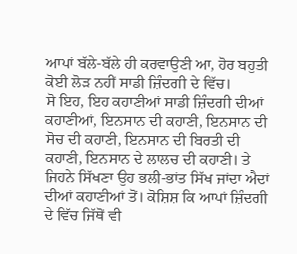ਆਪਾਂ ਬੱਲੇ-ਬੱਲੇ ਹੀ ਕਰਵਾਉਣੀ ਆ, ਹੋਰ ਬਹੁਤੀ ਕੋਈ ਲੋੜ ਨਹੀਂ ਸਾਡੀ ਜ਼ਿੰਦਗੀ ਦੇ ਵਿੱਚ।
ਸੋ ਇਹ, ਇਹ ਕਹਾਣੀਆਂ ਸਾਡੀ ਜ਼ਿੰਦਗੀ ਦੀਆਂ ਕਹਾਣੀਆਂ, ਇਨਸਾਨ ਦੀ ਕਹਾਣੀ, ਇਨਸਾਨ ਦੀ ਸੋਚ ਦੀ ਕਹਾਣੀ, ਇਨਸਾਨ ਦੀ ਬਿਰਤੀ ਦੀ ਕਹਾਣੀ, ਇਨਸਾਨ ਦੇ ਲਾਲਚ ਦੀ ਕਹਾਣੀ। ਤੇ ਜਿਹਨੇ ਸਿੱਖਣਾ ਉਹ ਭਲੀ-ਭਾਂਤ ਸਿੱਖ ਜਾਂਦਾ ਐਦਾਂ ਦੀਆਂ ਕਹਾਣੀਆਂ ਤੋਂ। ਕੋਸ਼ਿਸ਼ ਕਿ ਆਪਾਂ ਜ਼ਿੰਦਗੀ ਦੇ ਵਿੱਚ ਜਿੱਥੋਂ ਵੀ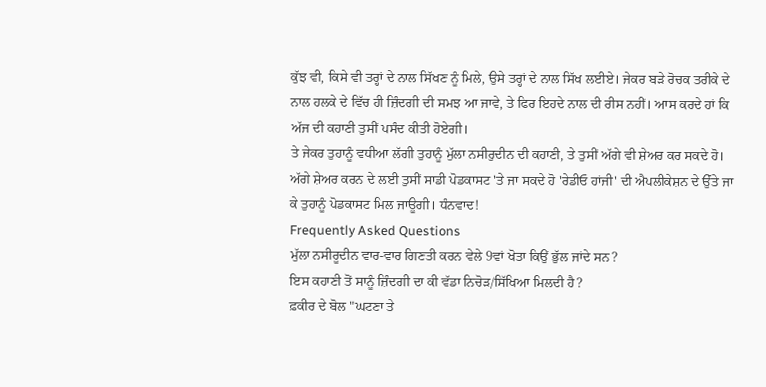ਕੁੱਝ ਵੀ, ਕਿਸੇ ਵੀ ਤਰ੍ਹਾਂ ਦੇ ਨਾਲ ਸਿੱਖਣ ਨੂੰ ਮਿਲੇ, ਉਸੇ ਤਰ੍ਹਾਂ ਦੇ ਨਾਲ ਸਿੱਖ ਲਈਏ। ਜੇਕਰ ਬੜੇ ਰੋਚਕ ਤਰੀਕੇ ਦੇ ਨਾਲ ਹਲਕੇ ਦੇ ਵਿੱਚ ਹੀ ਜ਼ਿੰਦਗੀ ਦੀ ਸਮਝ ਆ ਜਾਵੇ, ਤੇ ਫਿਰ ਇਹਦੇ ਨਾਲ ਦੀ ਰੀਸ ਨਹੀਂ। ਆਸ ਕਰਦੇ ਹਾਂ ਕਿ ਅੱਜ ਦੀ ਕਹਾਣੀ ਤੁਸੀਂ ਪਸੰਦ ਕੀਤੀ ਹੋਏਗੀ।
ਤੇ ਜੇਕਰ ਤੁਹਾਨੂੰ ਵਧੀਆ ਲੱਗੀ ਤੁਹਾਨੂੰ ਮੁੱਲਾ ਨਸੀਰੁਦੀਨ ਦੀ ਕਹਾਣੀ, ਤੇ ਤੁਸੀਂ ਅੱਗੇ ਵੀ ਸ਼ੇਅਰ ਕਰ ਸਕਦੇ ਹੋ। ਅੱਗੇ ਸ਼ੇਅਰ ਕਰਨ ਦੇ ਲਈ ਤੁਸੀਂ ਸਾਡੀ ਪੋਡਕਾਸਟ 'ਤੇ ਜਾ ਸਕਦੇ ਹੋ 'ਰੇਡੀਓ ਹਾਂਜੀ' ਦੀ ਐਪਲੀਕੇਸ਼ਨ ਦੇ ਉੱਤੇ ਜਾ ਕੇ ਤੁਹਾਨੂੰ ਪੋਡਕਾਸਟ ਮਿਲ ਜਾਊਗੀ। ਧੰਨਵਾਦ!
Frequently Asked Questions
ਮੁੱਲਾ ਨਸੀਰੂਦੀਨ ਵਾਰ-ਵਾਰ ਗਿਣਤੀ ਕਰਨ ਵੇਲੇ 9ਵਾਂ ਖੋਤਾ ਕਿਉਂ ਭੁੱਲ ਜਾਂਦੇ ਸਨ?
ਇਸ ਕਹਾਣੀ ਤੋਂ ਸਾਨੂੰ ਜ਼ਿੰਦਗੀ ਦਾ ਕੀ ਵੱਡਾ ਨਿਚੋੜ/ਸਿੱਖਿਆ ਮਿਲਦੀ ਹੈ?
ਫ਼ਕੀਰ ਦੇ ਬੋਲ "ਘਟਣਾ ਤੇ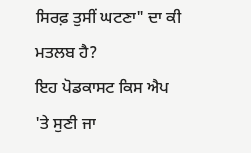ਸਿਰਫ਼ ਤੁਸੀਂ ਘਟਣਾ" ਦਾ ਕੀ ਮਤਲਬ ਹੈ?
ਇਹ ਪੋਡਕਾਸਟ ਕਿਸ ਐਪ 'ਤੇ ਸੁਣੀ ਜਾ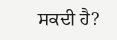ਸਕਦੀ ਹੈ?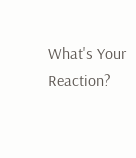What's Your Reaction?